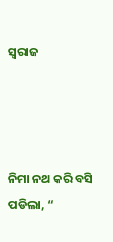ସ୍ବରାଜ




ନିମା ନଥ କରି ବସି ପଡିଲା, “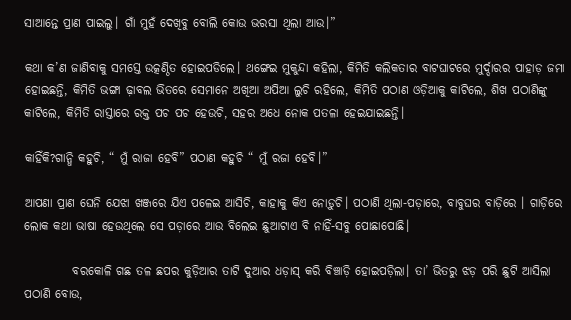ସାଆନ୍ତେ ପ୍ରାଣ ପାଇଲୁ। ଗାଁ ମୁହଁ ଦେଖିବୁ ବୋଲି କୋଉ ଭରସା ଥିଲା ଆଉ।”

କଥା କ’ଣ ଜାଣିବାକୁ ସମସ୍ତେ ଉତ୍କଣ୍ଠିତ ହୋଇପଡିଲେ। ଥଙ୍ଗେଇ ମୁକୁନ୍ଦା କହିଲା, କିମିତି କଲିକତାର ବାଟଘାଟରେ ମୁର୍ଦ୍ଦାରର ପାହାଡ଼ ଜମା ହୋଇଛନ୍ତି, କିମିତି ଭଙ୍ଗା ଢ଼ାବଲ ଭିତରେ ସେମାନେ ଅଖିଆ ଅପିଆ ଲୁଚି ରହିଲେ, କିମିତି ପଠାଣ ଓଡ଼ିଆକୁ କାଟିଲେ, ଶିଖ ପଠାଣିଙ୍କୁ କାଟିଲେ, କିମିତି ରାସ୍ତାରେ ରକ୍ତ ପଚ ପଚ ହେଉଚି, ସହର ଅଧେ ନୋକ ପତଳା ହେଇଯାଇଛନ୍ତି।

କାହିଁକି?ଗାନ୍ଧି କହୁଚି, “ ମୁଁ ରାଜା ହେବି” ପଠାଣ କହୁଚି “ ମୁଁ ରଜା ହେବି।”

ଆପଣା ପ୍ରାଣ ଘେନି ଯେଝା ଖଞ୍ଜରେ ଯିଏ ପଳେଇ ଆସିଚି, କାହାକୁ କିଏ ନୋଡ଼ୁଚି। ପଠାଣି ଥିଲା-ପଡ଼ାରେ, ବାବୁଘର ବାଡ଼ିରେ । ଗାଡ଼ିରେ ଲୋକ କଥା ଭାଷା ହେଉଥିଲେ ସେ ପଡ଼ାରେ ଆଉ ବିଲେଇ ଛୁଆଟାଏ ବି ନାହିଁ-ସବୁ ପୋଛାପୋଛି।

          ବରକୋଳି ଗଛ ତଳ ଛପର କୁଡ଼ିଆର ତାଟି ଦୁଆର ଧଡ଼ାସ୍‌ କରି ବିଞ୍ଚାଡ଼ି ହୋଇପଡ଼ିଲା। ତା’ ଭିତରୁ ଝଡ଼ ପରି ଛୁଟି ଆସିଲା ପଠାଣି ବୋଉ,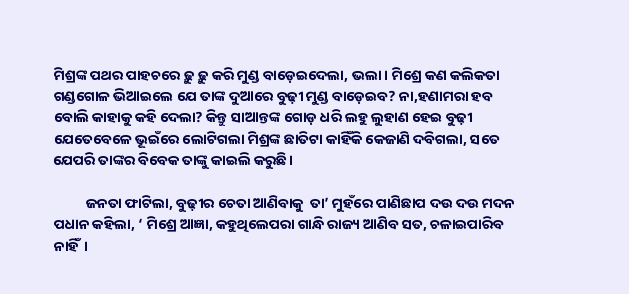ମିଶ୍ରଙ୍କ ପଥର ପାହଚରେ ଢ଼ୁ ଢ଼ୁ କରି ମୁଣ୍ଡ ବାଡ଼େଇଦେଲା, ଭଲା। ମିଶ୍ରେ କଣ କଲିକତା ଗଣ୍ଡଗୋଳ ଭିଆଇଲେ ଯେ ତାଙ୍କ ଦୁଆରେ ବୁଢ଼ୀ ମୁଣ୍ଡ ବାଡ଼େଇବ? ନା,ହଣାମରା ହବ ବୋଲି କାହାକୁ କହି ଦେଲା? କିନ୍ତୁ ସାଆନ୍ତଙ୍କ ଗୋଡ଼ ଧରି ଲହୁ ଲୁହାଣ ହେଇ ବୁଢ଼ୀ ଯେତେବେଳେ ଭୂଇଁରେ ଲୋଟିଗଲା ମିଶ୍ରଙ୍କ ଛାତିଟା କାହିଁକି କେଜାଣି ଦବିଗଲା, ସତେ ଯେପରି ତାଙ୍କର ବିବେକ ତାଙ୍କୁ କାଇଲି କରୁଛି।

          ଜନତା ଫାଟିଲା, ବୁଢ଼ୀର ଚେତା ଆଣିବାକୁ  ତା’ ମୁହଁରେ ପାଣିଛାପ ଦଉ ଦଉ ମଦନ ପଧାନ କହିଲା, ‘ ମିଶ୍ରେ ଆଜ୍ଞା, କହୁଥିଲେପରା ଗାନ୍ଧି ରାଜ୍ୟ ଆଣିବ ସତ, ଚଳାଇପାରିବ ନାହିଁ।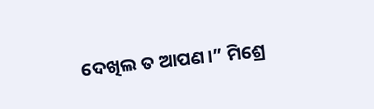ଦେଖିଲ ତ ଆପଣ।” ମିଶ୍ରେ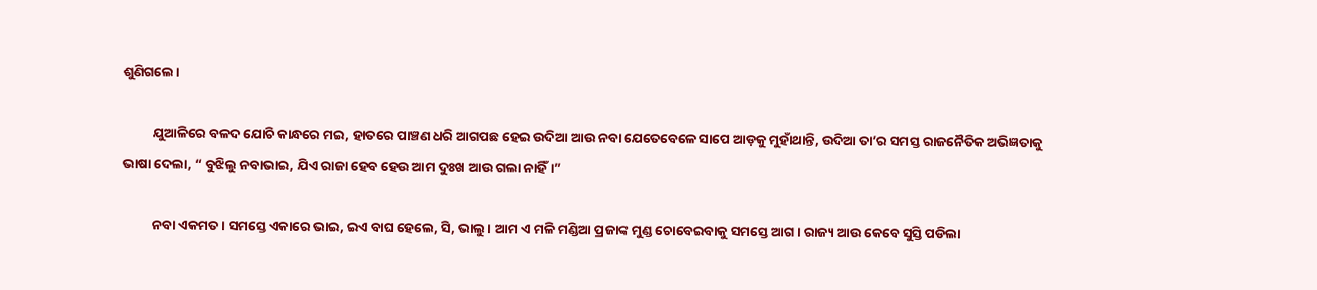ଶୁଣିଗଲେ।

          ଯୁଆଳିରେ ବଳଦ ଯୋଚି କାନ୍ଧରେ ମଇ, ହାତରେ ପାଞ୍ଚଣ ଧରି ଆଗପଛ ହେଇ ଉଦିଆ ଆଉ ନବା ଯେତେବେଳେ ସାପେ ଆଡ଼କୁ ମୁହାଁଥାନ୍ତି, ଉଦିଆ ତା’ର ସମସ୍ତ ରାଜନୈତିକ ଅଭିଜ୍ଞତାକୁ ଭାଷା ଦେଲା, “ ବୁଝିଲୁ ନବାଭାଇ, ଯିଏ ରାଜା ହେବ ହେଉ ଆମ ଦୁଃଖ ଆଉ ଗଲା ନାହିଁ।”

          ନବା ଏକମତ। ସମସ୍ତେ ଏକାରେ ଭାଇ, ଇଏ ବାଘ ହେଲେ, ସି, ଭାଲୁ। ଆମ ଏ ମଳି ମଣ୍ଡିଆ ପ୍ରଜାଙ୍କ ମୁଣ୍ଡ ଚୋବେଇବାକୁ ସମସ୍ତେ ଆଗ। ରାଜ୍ୟ ଆଉ କେବେ ସୁସ୍ତି ପଡିଲା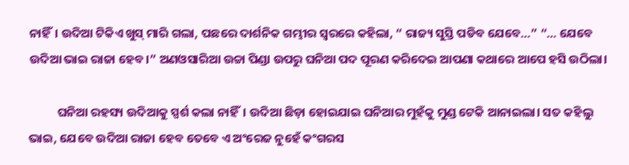ନାହିଁ। ଉଦିଆ ଟିକିଏ ଖୁସ୍‌ ମାରି ଗଲା, ପଛରେ ଦାର୍ଶନିକ ଗମ୍ଭୀର ସ୍ବରରେ କହିଲା, “ ରାଜ୍ୟ ସୁସ୍ତି ପଡିବ ଯେବେ…” “… ଯେବେ ଉଦିଆ ଭାଇ ରାଜା ହେବ।” ଅଣଓସାରିଆ ଉଚ୍ଚା ପିଣ୍ଡା ଉପରୁ ଘନିଆ ପଦ ପୂରଣ କରିଦେଇ ଆପଣା କଥାରେ ଆପେ ହସି ଉଠିଲା।

          ଘନିଆ ରହସ୍ୟ ଉଦିଆକୁ ସ୍ପର୍ଶ କଲା ନାହିଁ। ଉଦିଆ ଛିଡ଼ା ହୋଇଯାଇ ଘନିଆର ମୁହଁକୁ ମୁଣ୍ଡ ଟେକି ଆନାଇଲା। ସତ କହିଲୁ ଭାଇ, ଯେବେ ଉଦିଆ ରାଜା ହେବ ତେବେ ଏ ଅଂରେଜ ନୁହେଁ କଂଗରସ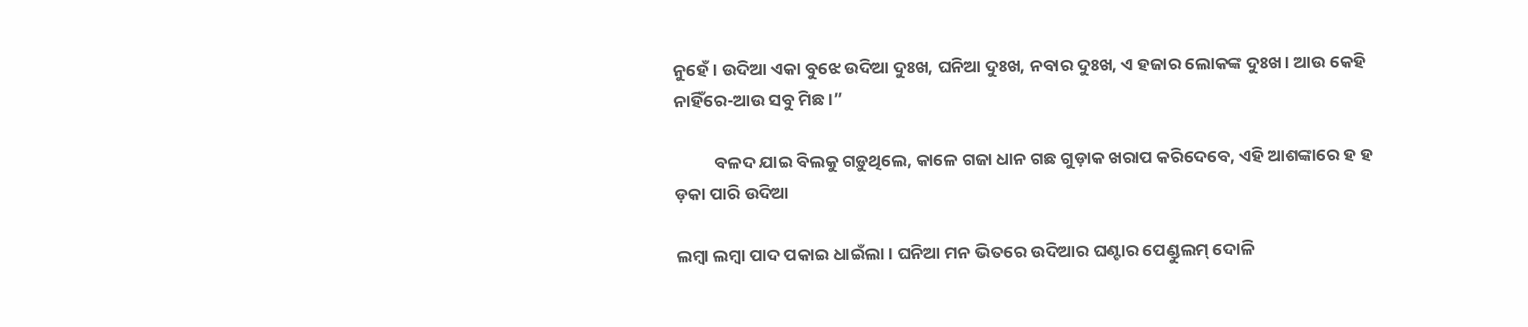ନୁହେଁ। ଉଦିଆ ଏକା ବୁଝେ ଉଦିଆ ଦୁଃଖ, ଘନିଆ ଦୁଃଖ, ନବାର ଦୁଃଖ, ଏ ହଜାର ଲୋକଙ୍କ ଦୁଃଖ। ଆଉ କେହି ନାହିଁରେ-ଆଉ ସବୁ ମିଛ।”

          ବଳଦ ଯାଇ ବିଲକୁ ଗଡ଼ୁଥିଲେ, କାଳେ ଗଜା ଧାନ ଗଛ ଗୁଡ଼ାକ ଖରାପ କରିଦେବେ, ଏହି ଆଶଙ୍କାରେ ହ ହ ଡ଼କା ପାରି ଉଦିଆ

ଲମ୍ବା ଲମ୍ବା ପାଦ ପକାଇ ଧାଇଁଲା। ଘନିଆ ମନ ଭିତରେ ଉଦିଆର ଘଣ୍ଟାର ପେଣ୍ଡୁଲମ୍‌ ଦୋଳି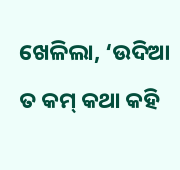ଖେଳିଲା, ‘ଉଦିଆ ତ କମ୍‌ କଥା କହି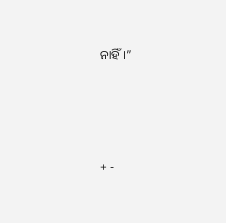ନାହିଁ।”




+ -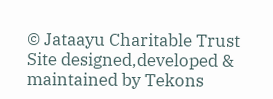© Jataayu Charitable Trust
Site designed,developed & maintained by Tekons